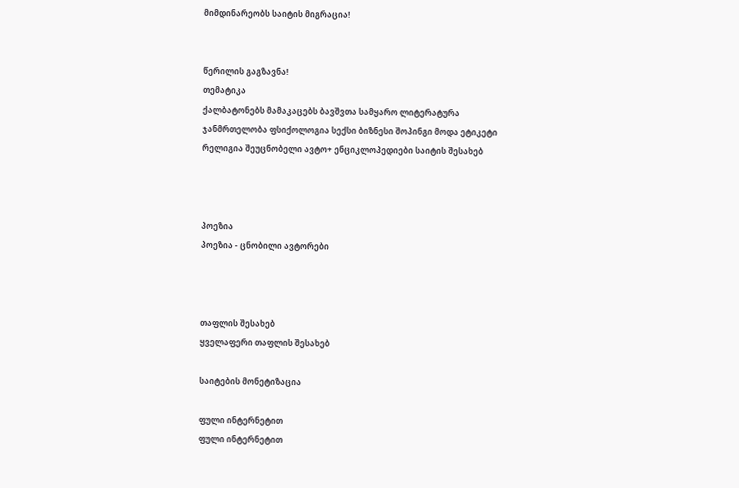მიმდინარეობს საიტის მიგრაცია!


წერილის გაგზავნა!
თემატიკა
ქალბატონებს მამაკაცებს ბავშვთა სამყარო ლიტერატურა ჯანმრთელობა ფსიქოლოგია სექსი ბიზნესი შოპინგი მოდა ეტიკეტი რელიგია შეუცნობელი ავტო+ ენციკლოპედიები საიტის შესახებ



პოეზია
პოეზია - ცნობილი ავტორები



თაფლის შესახებ
ყველაფერი თაფლის შესახებ

საიტების მონეტიზაცია

ფული ინტერნეტით
ფული ინტერნეტით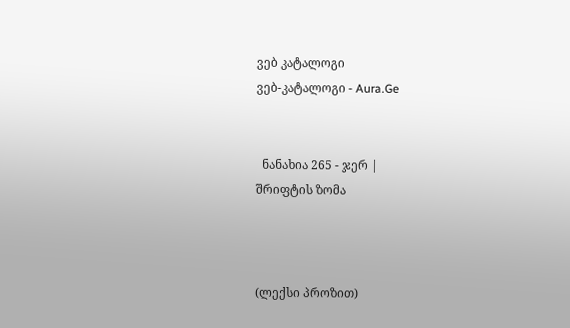ვებ კატალოგი
ვებ-კატალოგი - Aura.Ge


  ნანახია 265 - ჯერ |
შრიფტის ზომა



(ლექსი პროზით)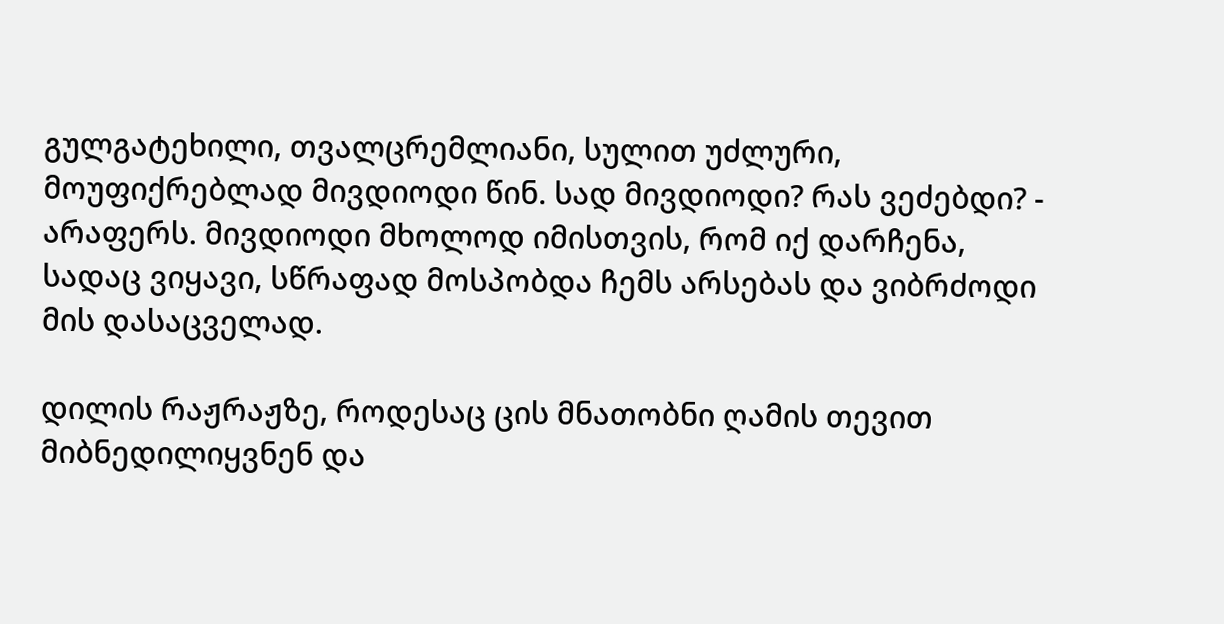გულგატეხილი, თვალცრემლიანი, სულით უძლური, მოუფიქრებლად მივდიოდი წინ. სად მივდიოდი? რას ვეძებდი? - არაფერს. მივდიოდი მხოლოდ იმისთვის, რომ იქ დარჩენა, სადაც ვიყავი, სწრაფად მოსპობდა ჩემს არსებას და ვიბრძოდი მის დასაცველად.

დილის რაჟრაჟზე, როდესაც ცის მნათობნი ღამის თევით მიბნედილიყვნენ და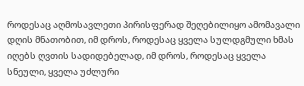როდესაც აღმოსავლეთი პირისფერად შეღებილიყო ამომავალი დღის მნათობით, იმ დროს, როდესაც ყველა სულდგმული ხმას იღებს ღვთის სადიდებელად, იმ დროს, როდესაც ყველა სნეული, ყველა უძლური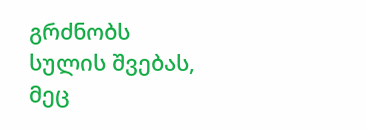გრძნობს სულის შვებას, მეც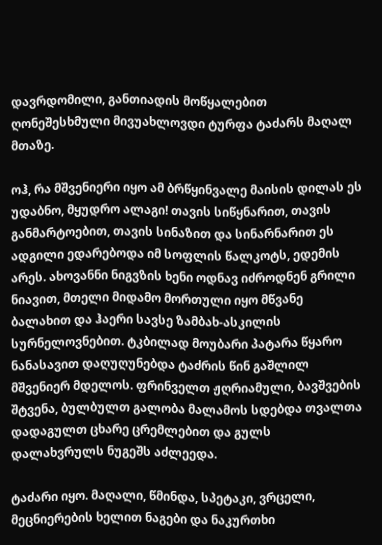დავრდომილი, განთიადის მოწყალებით ღონეშესხმული მივუახლოვდი ტურფა ტაძარს მაღალ მთაზე.

ოჰ, რა მშვენიერი იყო ამ ბრწყინვალე მაისის დილას ეს უდაბნო, მყუდრო ალაგი! თავის სიწყნარით, თავის განმარტოებით, თავის სინაზით და სინარნარით ეს ადგილი ედარებოდა იმ სოფლის წალკოტს, ედემის არეს. ახოვანნი ნიგვზის ხენი ოდნავ იძროდნენ გრილი ნიავით, მთელი მიდამო მორთული იყო მწვანე ბალახით და ჰაერი სავსე ზამბახ-ასკილის სურნელოვნებით. ტკბილად მოუბარი პატარა წყარო ნანასავით დაღუღუნებდა ტაძრის წინ გაშლილ მშვენიერ მდელოს. ფრინველთ ჟღრიამული, ბავშვების შტვენა, ბულბულთ გალობა მალამოს სდებდა თვალთა დადაგულთ ცხარე ცრემლებით და გულს დალახვრულს ნუგეშს აძლეედა.

ტაძარი იყო. მაღალი, წმინდა, სპეტაკი, ვრცელი, მეცნიერების ხელით ნაგები და ნაკურთხი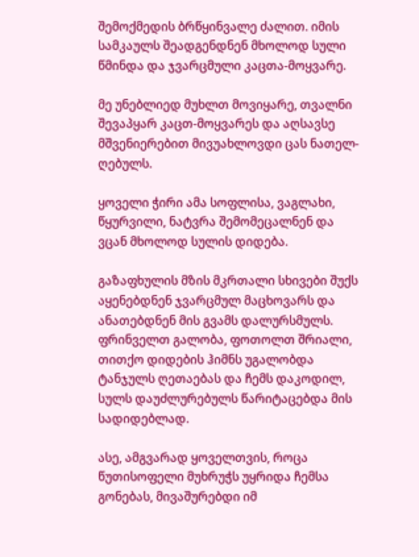შემოქმედის ბრწყინვალე ძალით. იმის სამკაულს შეადგენდნენ მხოლოდ სული წმინდა და ჯვარცმული კაცთა-მოყვარე.

მე უნებლიედ მუხლთ მოვიყარე, თვალნი შევაპყარ კაცთ-მოყვარეს და აღსავსე მშვენიერებით მივუახლოვდი ცას ნათელ-ღებულს.

ყოველი ჭირი ამა სოფლისა, ვაგლახი, წყურვილი, ნატვრა შემომეცალნენ და ვცან მხოლოდ სულის დიდება.

გაზაფხულის მზის მკრთალი სხივები შუქს აყენებდნენ ჯვარცმულ მაცხოვარს და ანათებდნენ მის გვამს დალურსმულს. ფრინველთ გალობა, ფოთოლთ შრიალი, თითქო დიდების ჰიმნს უგალობდა ტანჯულს ღეთაებას და ჩემს დაკოდილ, სულს დაუძლურებულს წარიტაცებდა მის სადიდებლად.

ასე, ამგვარად ყოველთვის, როცა წუთისოფელი მუხრუჭს უყრიდა ჩემსა გონებას, მივაშურებდი იმ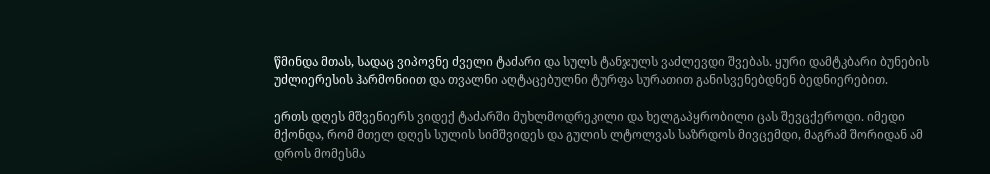წმინდა მთას, სადაც ვიპოვნე ძველი ტაძარი და სულს ტანჯულს ვაძლევდი შვებას. ყური დამტკბარი ბუნების უძლიერესის ჰარმონიით და თვალნი აღტაცებულნი ტურფა სურათით განისვენებდნენ ბედნიერებით.

ერთს დღეს მშვენიერს ვიდექ ტაძარში მუხლმოდრეკილი და ხელგაპყრობილი ცას შევცქეროდი. იმედი მქონდა, რომ მთელ დღეს სულის სიმშვიდეს და გულის ლტოლვას საზრდოს მივცემდი, მაგრამ შორიდან ამ დროს მომესმა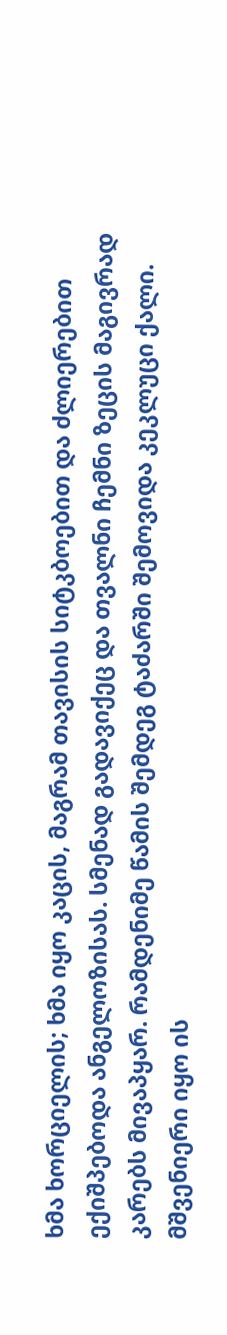ხმა ხორციელის; ხმა იყო კაცის, მაგრამ თავისის სიტკბოებით და ძლიერებით ექიშპებოდა ანგელოზისას. სმენად გადავიქეც და თვალნი ჩემნი ზეცის მაგივრად კარებს მივაპყარ. რამდენიმე წამის შემდეგ ტაძარში შემოვიდა კეკლუცი ქალი. მშვენიერი იყო ის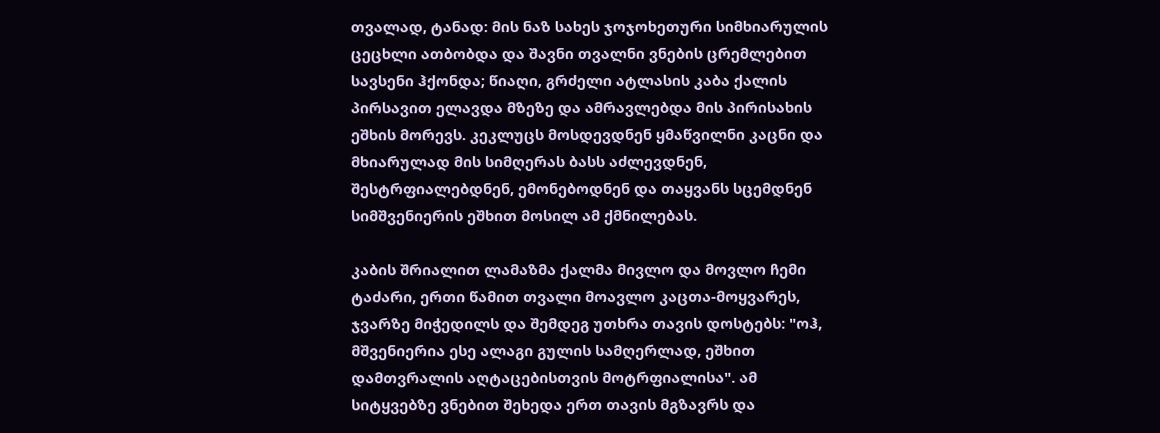თვალად, ტანად: მის ნაზ სახეს ჯოჯოხეთური სიმხიარულის ცეცხლი ათბობდა და შავნი თვალნი ვნების ცრემლებით სავსენი ჰქონდა; წიაღი, გრძელი ატლასის კაბა ქალის პირსავით ელავდა მზეზე და ამრავლებდა მის პირისახის ეშხის მორევს. კეკლუცს მოსდევდნენ ყმაწვილნი კაცნი და მხიარულად მის სიმღერას ბასს აძლევდნენ, შესტრფიალებდნენ, ემონებოდნენ და თაყვანს სცემდნენ სიმშვენიერის ეშხით მოსილ ამ ქმნილებას.

კაბის შრიალით ლამაზმა ქალმა მივლო და მოვლო ჩემი ტაძარი, ერთი წამით თვალი მოავლო კაცთა-მოყვარეს, ჯვარზე მიჭედილს და შემდეგ უთხრა თავის დოსტებს: "ოჰ, მშვენიერია ესე ალაგი გულის სამღერლად, ეშხით დამთვრალის აღტაცებისთვის მოტრფიალისა". ამ სიტყვებზე ვნებით შეხედა ერთ თავის მგზავრს და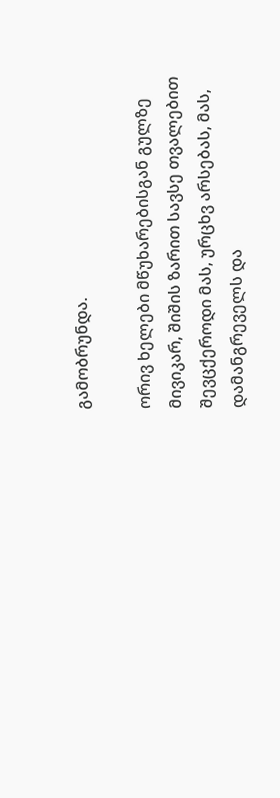გამობრუნდა.

ორივ ხელები მწუხარებისგან გულზე მივიკარ, შიშის ზარით სავსე თვალებით შევცქეროდი მას, ურცხვ არსებას, მას, დამანგრეველს და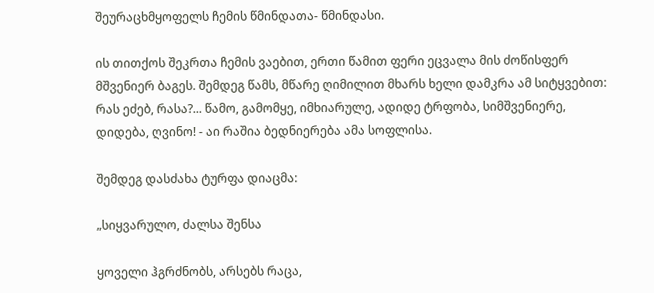შეურაცხმყოფელს ჩემის წმინდათა- წმინდასი.

ის თითქოს შეკრთა ჩემის ვაებით, ერთი წამით ფერი ეცვალა მის ძოწისფერ მშვენიერ ბაგეს. შემდეგ წამს, მწარე ღიმილით მხარს ხელი დამკრა ამ სიტყვებით: რას ეძებ, რასა?... წამო, გამომყე, იმხიარულე, ადიდე ტრფობა, სიმშვენიერე, დიდება, ღვინო! - აი რაშია ბედნიერება ამა სოფლისა.

შემდეგ დასძახა ტურფა დიაცმა:

„სიყვარულო, ძალსა შენსა

ყოველი ჰგრძნობს, არსებს რაცა,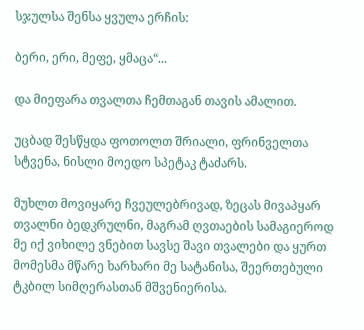სჯულსა შენსა ყვულა ერჩის:

ბერი, ერი, მეფე, ყმაცა“...

და მიეფარა თვალთა ჩემთაგან თავის ამალით.

უცბად შესწყდა ფოთოლთ შრიალი, ფრინველთა სტვენა, ნისლი მოედო სპეტაკ ტაძარს.

მუხლთ მოვიყარე ჩვეულებრივად, ზეცას მივაპყარ თვალნი ბედკრულნი, მაგრამ ღვთაების სამაგიეროდ მე იქ ვიხილე ვნებით სავსე შავი თვალები და ყურთ მომესმა მწარე ხარხარი მე სატანისა, შეერთებული ტკბილ სიმღერასთან მშვენიერისა.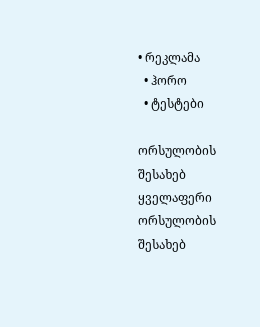• რეკლამა
  • ჰორო
  • ტესტები

ორსულობის შესახებ
ყველაფერი ორსულობის შესახებ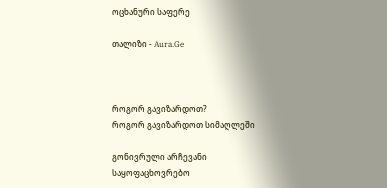ოცხანური საფერე

თალიზი - Aura.Ge



როგორ გავიზარდოთ?
როგორ გავიზარდოთ სიმაღლეში

გონივრული არჩევანი
საყოფაცხოვრებო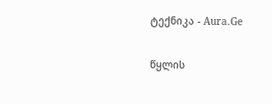ტექნიკა - Aura.Ge

წყლის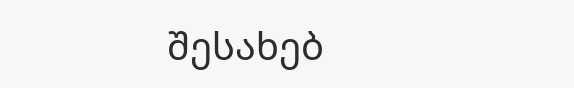შესახებ